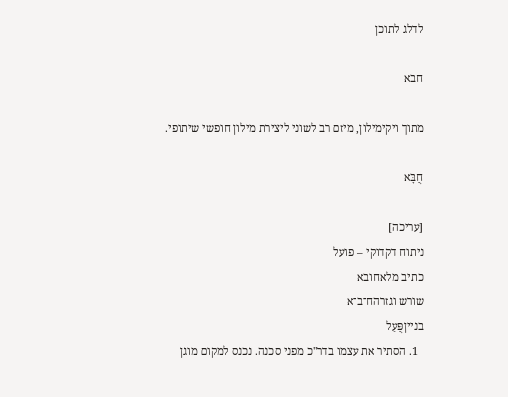לדלג לתוכן

חבא

מתוך ויקימילון, מיזם רב לשוני ליצירת מילון חופשי שיתופי.

חֻבָּא

[עריכה]
ניתוח דקדוקי – פועל
כתיב מלאחובא
שורש וגזרהח־ב־א
בנייןפֻּעַל
  1. הסתיר את עצמו בדר"כ מפני סכנה. נכנס למקום מוגן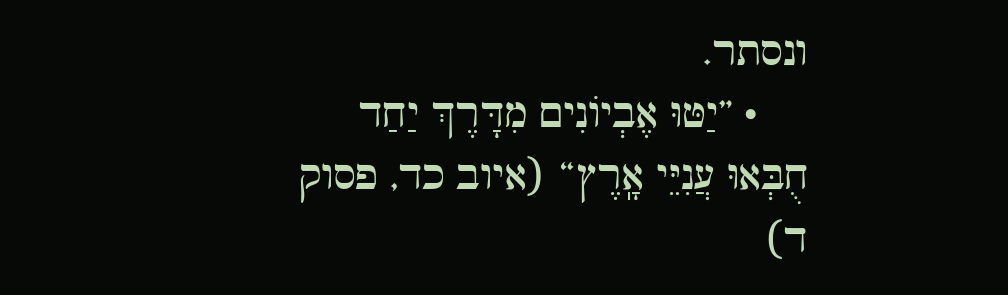ונסתר.
    • ”יַטּוּ אֶבְיוֹנִים מִדָּרֶךְ יַחַד חֻבְּאוּ עֲנִיֵּי אָֽרֶץ“ (איוב כד, פסוק ד)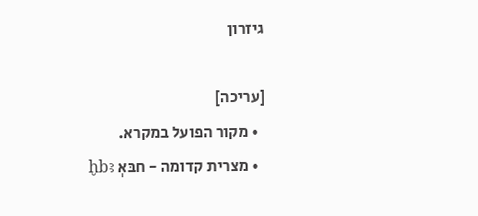גיזרון

[עריכה]
  • מקור הפועל במקרא.
  • מצרית קדומה - חבּאְ ḫbꜣ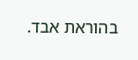בהוראת אבד.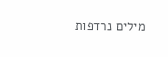מילים נרדפות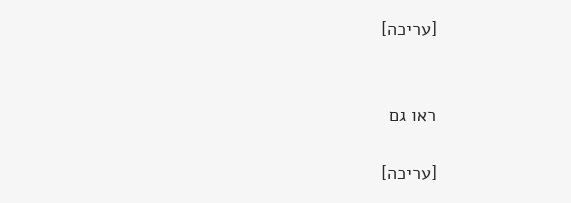[עריכה]


ראו גם

[עריכה]